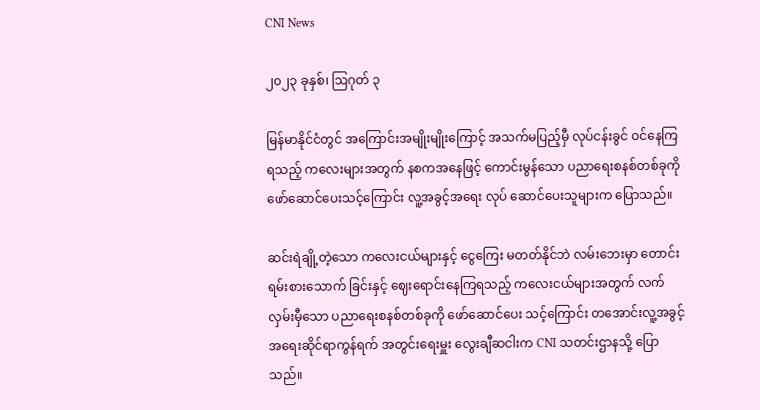CNI News

၂၀၂၃ ခုနှစ်၊ ဩဂုတ် ၃

မြန်မာနိုင်ငံတွင် အကြောင်းအမျိုးမျိုးကြောင့် အသက်မပြည့်မှီ လုပ်ငန်းခွင် ဝင်နေကြရသည့် ကလေးများအတွက် နစကအနေဖြင့် ကောင်းမွန်သော ပညာရေးစနစ်တစ်ခုကို ဖော်ဆောင်ပေးသင့်ကြောင်း လူ့အခွင့်အရေး လုပ် ဆောင်ပေးသူများက ပြောသည်။

ဆင်းရဲချို့တဲ့သော ကလေးငယ်များနှင့် ငွေကြေး မတတ်နိုင်ဘဲ လမ်းဘေးမှာ တောင်းရမ်းစားသောက် ခြင်းနှင့် ဈေးရောင်းနေကြရသည့် ကလေးငယ်များအတွက် လက်လှမ်းမှီသော ပညာရေးစနစ်တစ်ခုကို ဖော်ဆောင်ပေး သင့်ကြောင်း တအောင်းလူ့အခွင့်အရေးဆိုင်ရာကွန်ရက် အတွင်းရေးမှူး လွေးချီဆငါးက CNI သတင်းဌာနသို့ ပြောသည်။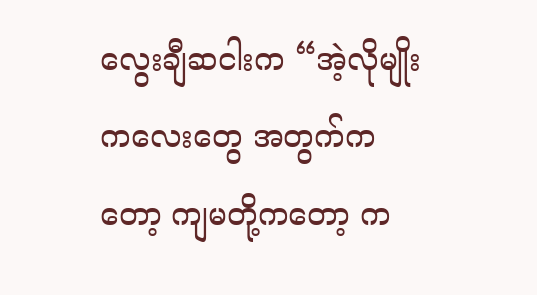လွေးချီဆငါးက “အဲ့လိုမျိုး ကလေးတွေ အတွက်ကတော့ ကျမတို့ကတော့ က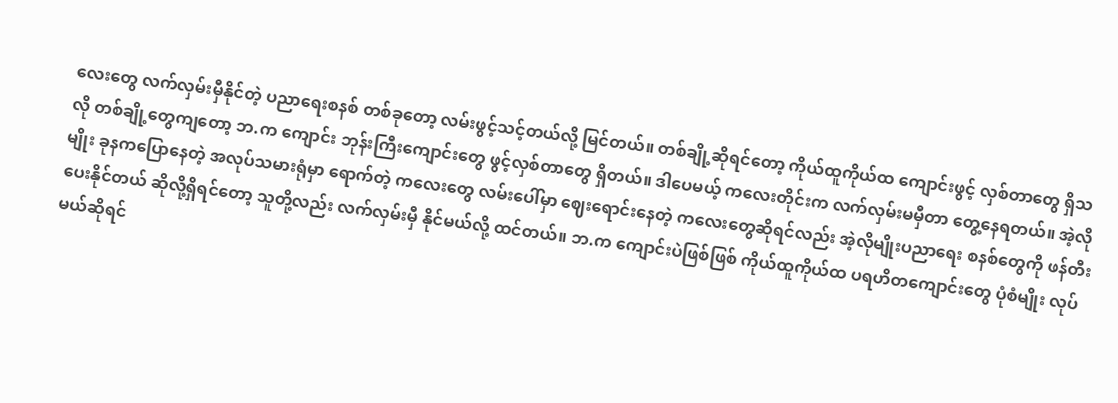လေးတွေ လက်လှမ်းမှီနိုင်တဲ့ ပညာရေးစနစ် တစ်ခုတော့ လမ်းဖွင့်သင့်တယ်လို့ မြင်တယ်။ တစ်ချို့ဆိုရင်တော့ ကိုယ်ထူကိုယ်ထ ကျောင်းဖွင့် လှစ်တာတွေ ရှိသလို တစ်ချို့တွေကျတော့ ဘ.က ကျောင်း ဘုန်းကြီးကျောင်းတွေ ဖွင့်လှစ်တာတွေ ရှိတယ်။ ဒါပေမယ့် ကလေးတိုင်းက လက်လှမ်းမမှီတာ တွေ့နေရတယ်။ အဲ့လိုမျိုး ခုနကပြောနေတဲ့ အလုပ်သမားရုံမှာ ရောက်တဲ့ ကလေးတွေ လမ်းပေါ်မှာ ဈေးရောင်းနေတဲ့ ကလေးတွေဆိုရင်လည်း အဲ့လိုမျိုးပညာရေး စနစ်တွေကို ဖန်တီးပေးနိုင်တယ် ဆိုလို့ရှိရင်တော့ သူတို့လည်း လက်လှမ်းမှီ နိုင်မယ်လို့ ထင်တယ်။ ဘ.က ကျောင်းပဲဖြစ်ဖြစ် ကိုယ်ထူကိုယ်ထ ပရဟိတကျောင်းတွေ ပုံစံမျိုး လုပ်မယ်ဆိုရင်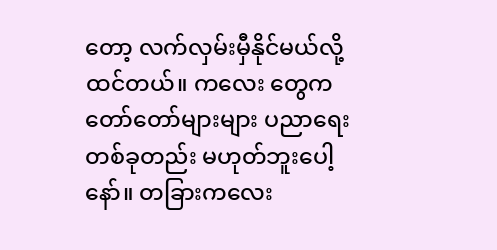တော့ လက်လှမ်းမှီနိုင်မယ်လို့ ထင်တယ်။ ကလေး တွေက တော်တော်များများ ပညာရေးတစ်ခုတည်း မဟုတ်ဘူးပေါ့နော်။ တခြားကလေး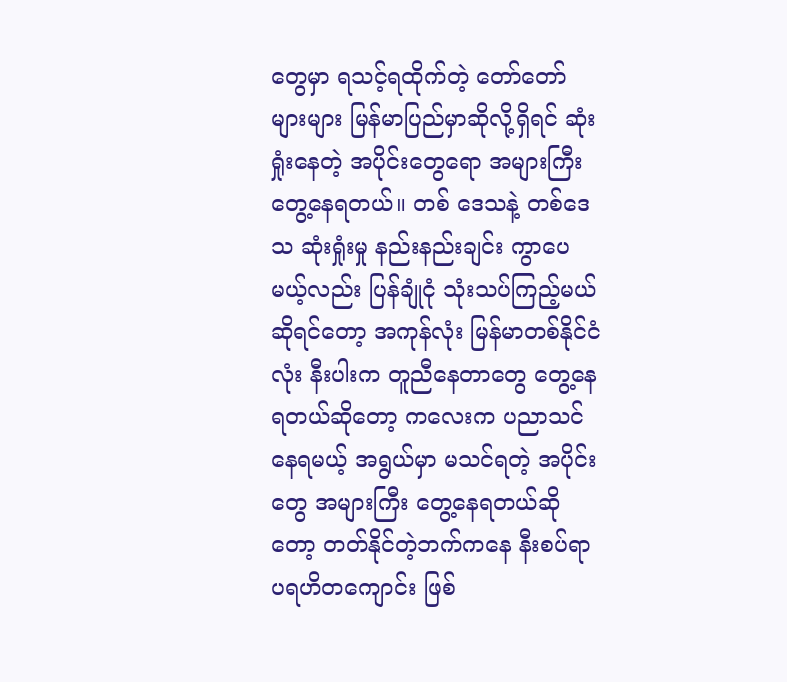တွေမှာ ရသင့်ရထိုက်တဲ့ တော်တော်များများ မြန်မာပြည်မှာဆိုလို့ရှိရင် ဆုံးရှုံးနေတဲ့ အပိုင်းတွေရော အများကြီး တွေ့နေရတယ်။ တစ် ဒေသနဲ့ တစ်ဒေသ ဆုံးရှုံးမှု နည်းနည်းချင်း ကွာပေမယ့်လည်း ပြန်ချုံငုံ သုံးသပ်ကြည့်မယ်ဆိုရင်တော့ အကုန်လုံး မြန်မာတစ်နိုင်ငံလုံး နီးပါးက တူညီနေတာတွေ တွေ့နေရတယ်ဆိုတော့ ကလေးက ပညာသင်နေရမယ့် အရွယ်မှာ မသင်ရတဲ့ အပိုင်းတွေ အများကြီး တွေ့နေရတယ်ဆိုတော့ တတ်နိုင်တဲ့ဘက်ကနေ နီးစပ်ရာ ပရဟိတကျောင်း ဖြစ်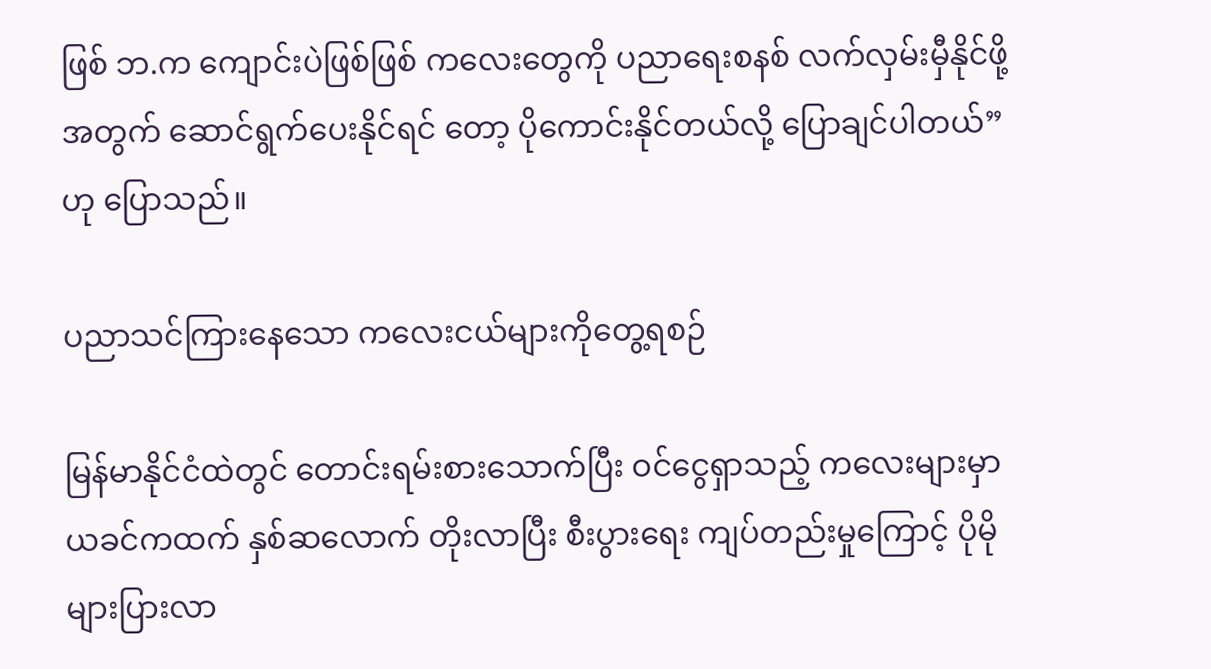ဖြစ် ဘ.က ကျောင်းပဲဖြစ်ဖြစ် ကလေးတွေကို ပညာရေးစနစ် လက်လှမ်းမှီနိုင်ဖို့အတွက် ဆောင်ရွက်ပေးနိုင်ရင် တော့ ပိုကောင်းနိုင်တယ်လို့ ပြောချင်ပါတယ်”ဟု ပြောသည်။

ပညာသင်ကြားနေသော ကလေးငယ်များကိုတွေ့ရစဉ်

မြန်မာနိုင်ငံထဲတွင် တောင်းရမ်းစားသောက်ပြီး ဝင်ငွေရှာသည့် ကလေးများမှာ ယခင်ကထက် နှစ်ဆလောက် တိုးလာပြီး စီးပွားရေး ကျပ်တည်းမှုကြောင့် ပိုမိုများပြားလာ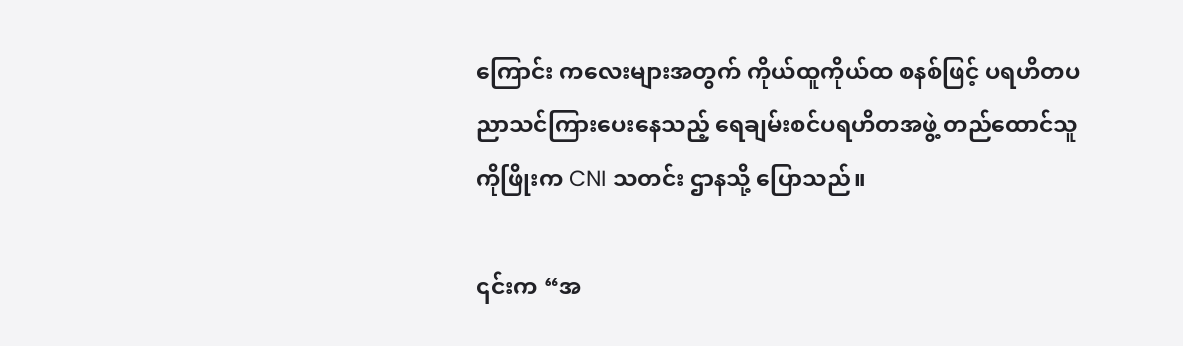ကြောင်း ကလေးများအတွက် ကိုယ်ထူကိုယ်ထ စနစ်ဖြင့် ပရဟိတပညာသင်ကြားပေးနေသည့် ရေချမ်းစင်ပရဟိတအဖွဲ့ တည်ထောင်သူ ကိုဖြိုးက CNI သတင်း ဌာနသို့ ပြောသည်။

၎င်းက “အ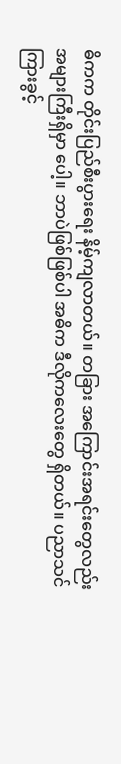ဓိကက တိုင်းပြည်စီးပွားရေး နိမ့်ကျလာတယ်။ တခြား အကြောင်းအရင်းတွေလည်း အများကြီးရှိမှာ ပေါ့။ ဘာပဲဖြစ်ဖြစ်ပါ အဓိက ဒီလိုကလေးတွေ ရှိတယ်။ ပညာသင်ကြားခွင့်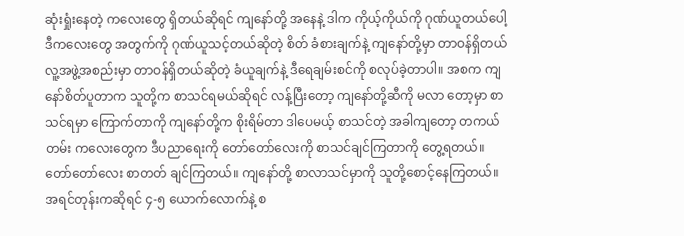ဆုံးရှုံးနေတဲ့ ကလေးတွေ ရှိတယ်ဆိုရင် ကျနော်တို့ အနေနဲ့ ဒါက ကိုယ့်ကိုယ်ကို ဂုဏ်ယူတယ်ပေါ့ ဒီကလေးတွေ အတွက်ကို ဂုဏ်ယူသင့်တယ်ဆိုတဲ့ စိတ် ခံစားချက်နဲ့ ကျနော်တို့မှာ တာဝန်ရှိတယ် လူ့အဖွဲ့အစည်းမှာ တာဝန်ရှိတယ်ဆိုတဲ့ ခံယူချက်နဲ့ ဒီရေချမ်းစင်ကို စလုပ်ခဲ့တာပါ။ အစက ကျနော်စိတ်ပူတာက သူတို့က စာသင်ရမယ်ဆိုရင် လန့်ပြီးတော့ ကျနော်တို့ဆီကို မလာ တော့မှာ စာသင်ရမှာ ကြောက်တာကို ကျနော်တို့က စိုးရိမ်တာ ဒါပေမယ့် စာသင်တဲ့ အခါကျတော့ တကယ်တမ်း ကလေးတွေက ဒီပညာရေးကို တော်တော်လေးကို စာသင်ချင်ကြတာကို တွေ့ရတယ်။ တော်တော်လေး စာတတ် ချင်ကြတယ်။ ကျနော်တို့ စာလာသင်မှာကို သူတို့စောင့်နေကြတယ်။ အရင်တုန်းကဆိုရင် ၄-၅ ယောက်လောက်နဲ့ စ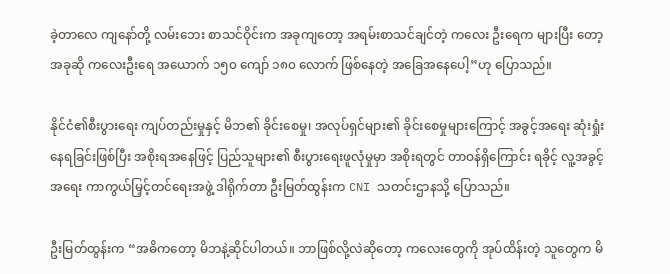ခဲ့တာလေ ကျနော်တို့ လမ်းဘေး စာသင်ဝိုင်းက အခုကျတော့ အရမ်းစာသင်ချင်တဲ့ ကလေး ဦးရေက များပြီး တော့ အခုဆို ကလေးဦးရေ အယောက် ၁၅၀ ကျော် ၁၈၀ လောက် ဖြစ်နေတဲ့ အခြေအနေပေါ့”ဟု ပြောသည်။

နိုင်ငံ၏စီးပွားရေး ကျပ်တည်းမှုနှင့် မိဘ၏ ခိုင်းစေမှု၊ အလုပ်ရှင်များ၏ ခိုင်းစေမှုများကြောင့် အခွင့်အရေး ဆုံးရှုံး နေရခြင်းဖြစ်ပြီး အစိုးရအနေဖြင့် ပြည်သူများ၏ စီးပွားရေးဖူလုံမှုမှာ အစိုးရတွင် တာဝန်ရှိကြောင်း ရခိုင့် လူ့အခွင့်အရေး ကာကွယ်မြှင့်တင်ရေးအဖွဲ့ ဒါရိုက်တာ ဦးမြတ်ထွန်းက CNI သတင်းဌာနသို့ ပြောသည်။

ဦးမြတ်ထွန်းက “အဓိကတော့ မိဘနဲ့ဆိုင်ပါတယ်။ ဘာဖြစ်လို့လဲဆိုတော့ ကလေးတွေကို အုပ်ထိန်းတဲ့ သူတွေက မိ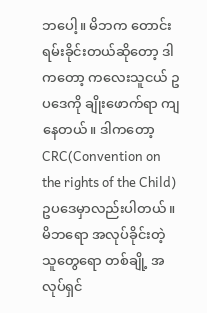ဘပေါ့။ မိဘက တောင်းရမ်းခိုင်းတယ်ဆိုတော့ ဒါကတော့ ကလေးသူငယ် ဥပဒေကို ချိုးဖောက်ရာ ကျနေတယ်။ ဒါကတော့ CRC(Convention on the rights of the Child) ဥပဒေမှာလည်းပါတယ်။ မိဘရော အလုပ်ခိုင်းတဲ့ သူတွေရော တစ်ချို့ အလုပ်ရှင်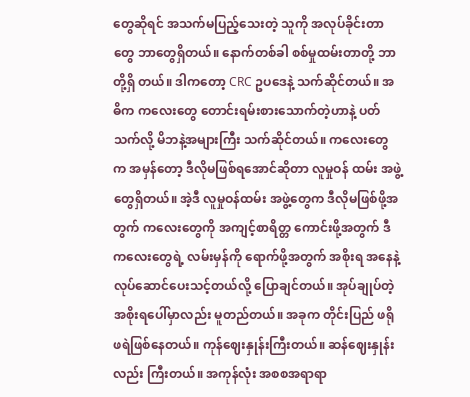တွေဆိုရင် အသက်မပြည့်သေးတဲ့ သူကို အလုပ်ခိုင်းတာတွေ ဘာတွေရှိတယ်။ နောက်တစ်ခါ စစ်မှုထမ်းတာတို့ ဘာတို့ရှိ တယ်။ ဒါကတော့ CRC ဥပဒေနဲ့ သက်ဆိုင်တယ်။ အဓိက ကလေးတွေ တောင်းရမ်းစားသောက်တဲ့ဟာနဲ့ ပတ်သက်လို့ မိဘနဲ့အများကြီး သက်ဆိုင်တယ်။ ကလေးတွေက အမှန်တော့ ဒီလိုမဖြစ်ရအောင်ဆိုတာ လူမှုဝန် ထမ်း အဖွဲ့တွေရှိတယ်။ အဲ့ဒီ လူမှုဝန်ထမ်း အဖွဲ့တွေက ဒီလိုမဖြစ်ဖို့အတွက် ကလေးတွေကို အကျင့်စာရိတ္တ ကောင်းဖို့အတွက် ဒီကလေးတွေရဲ့ လမ်းမှန်ကို ရောက်ဖို့အတွက် အစိုးရ အနေနဲ့ လုပ်ဆောင်ပေးသင့်တယ်လို့ ပြောချင်တယ်။ အုပ်ချုပ်တဲ့အစိုးရပေါ်မှာလည်း မူတည်တယ်။ အခုက တိုင်းပြည် ဖရိုဖရဲဖြစ်နေတယ်။ ကုန်ဈေးနှုန်းကြီးတယ်။ ဆန်ဈေးနှုန်းလည်း ကြီးတယ်။ အကုန်လုံး အစစအရာရာ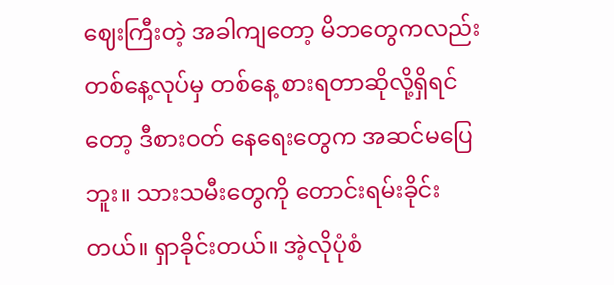ဈေးကြီးတဲ့ အခါကျတော့ မိဘတွေကလည်း တစ်နေ့လုပ်မှ တစ်နေ့ စားရတာဆိုလို့ရှိရင်တော့ ဒီစားဝတ် နေရေးတွေက အဆင်မပြေဘူး။ သားသမီးတွေကို တောင်းရမ်းခိုင်းတယ်။ ရှာခိုင်းတယ်။ အဲ့လိုပုံစံ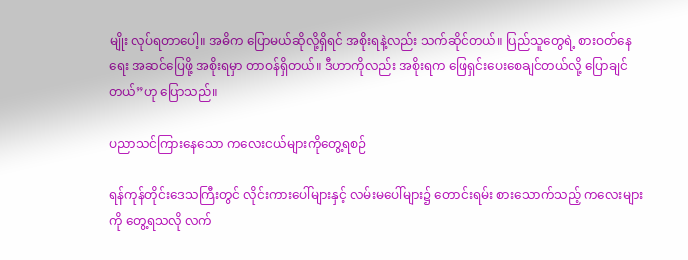မျိုး လုပ်ရတာပေါ့။ အဓိက ပြောမယ်ဆိုလို့ရှိရင် အစိုးရနဲ့လည်း သက်ဆိုင်တယ်။ ပြည်သူတွေရဲ့ စားဝတ်နေရေး အဆင်ပြေဖို့ အစိုးရမှာ တာဝန်ရှိတယ်။ ဒီဟာကိုလည်း အစိုးရက ဖြေရှင်းပေးစေချင်တယ်လို့ ပြောချင်တယ်”ဟု ပြောသည်။

ပညာသင်ကြားနေသော ကလေးငယ်များကိုတွေ့ရစဉ်

ရန်ကုန်တိုင်းဒေသကြီးတွင် လိုင်းကားပေါ်များနှင့် လမ်းမပေါ်များ၌ တောင်းရမ်း စားသောက်သည့် ကလေးများကို တွေ့ရသလို လက်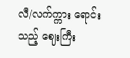လီ/လက်က္ကား ရောင်းသည့် ဈေးကြီး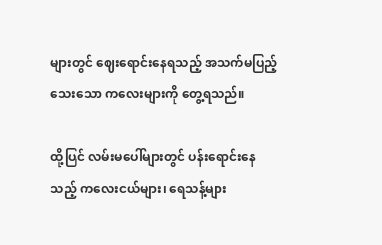များတွင် ဈေးရောင်းနေရသည့် အသက်မပြည့်သေးသော ကလေးများကို တွေ့ရသည်။

ထို့ပြင် လမ်းမပေါ်များတွင် ပန်းရောင်းနေသည့် ကလေးငယ်များ၊ ရေသန့်များ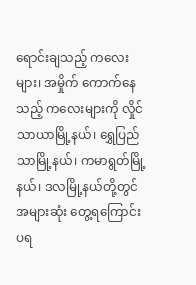ရောင်းချသည့် ကလေးများ၊ အမှိုက် ကောက်နေသည့် ကလေးများကို လှိုင်သာယာမြို့နယ်၊ ရွှေပြည်သာမြို့နယ်၊ ကမာရွတ်မြို့နယ်၊ ဒလမြို့နယ်တို့တွင် အများဆုံး တွေ့ရကြောင်း ပရ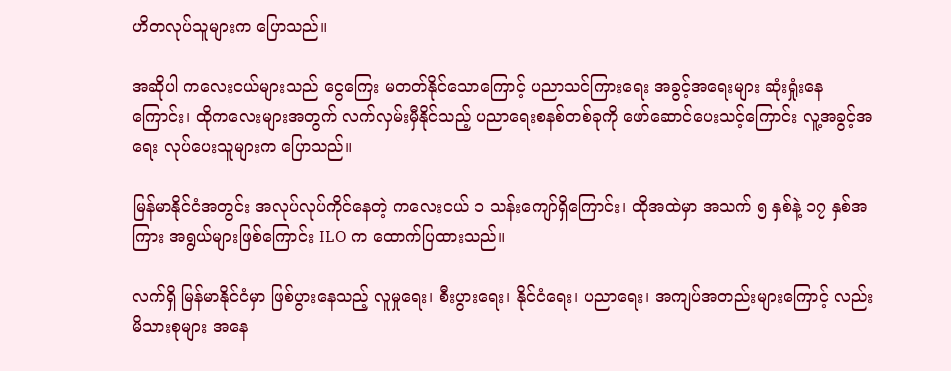ဟိတလုပ်သူများက ပြောသည်။

အဆိုပါ ကလေးငယ်များသည် ငွေကြေး မတတ်နိုင်သောကြောင့် ပညာသင်ကြားရေး အခွင့်အရေးများ ဆုံးရှုံးနေ ကြောင်း၊ ထိုကလေးများအတွက် လက်လှမ်းမှီနိုင်သည့် ပညာရေးစနစ်တစ်ခုကို ဖော်ဆောင်ပေးသင့်ကြောင်း လူ့အခွင့်အရေး လုပ်ပေးသူများက ပြောသည်။

မြန်မာနိုင်ငံအတွင်း အလုပ်လုပ်ကိုင်နေတဲ့ ကလေးငယ် ၁ သန်းကျော်ရှိကြောင်း၊ ထိုအထဲမှာ အသက် ၅ နှစ်နဲ့ ၁၇ နှစ်အကြား အရွယ်များဖြစ်ကြောင်း ILO က ထောက်ပြထားသည်။

လက်ရှိ မြန်မာနိုင်ငံမှာ ဖြစ်ပွားနေသည့် လူမှုရေး၊ စီးပွားရေး၊ နိုင်ငံရေး၊ ပညာရေး၊ အကျပ်အတည်းများကြောင့် လည်း မိသားစုများ အနေ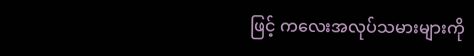ဖြင့် ကလေးအလုပ်သမားများကို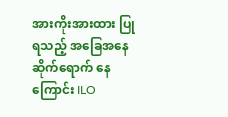အားကိုးအားထား ပြုရသည့် အခြေအနေ ဆိုက်ရောက် နေကြောင်း ILO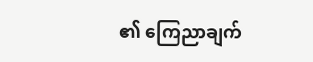၏ ကြေညာချက်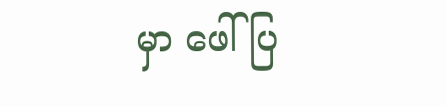မှာ ဖေါ်ပြ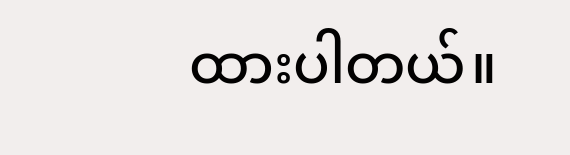ထားပါတယ်။